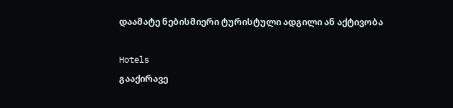დაამატე ნებისმიერი ტურისტული ადგილი ან აქტივობა

Hotels
გააქირავე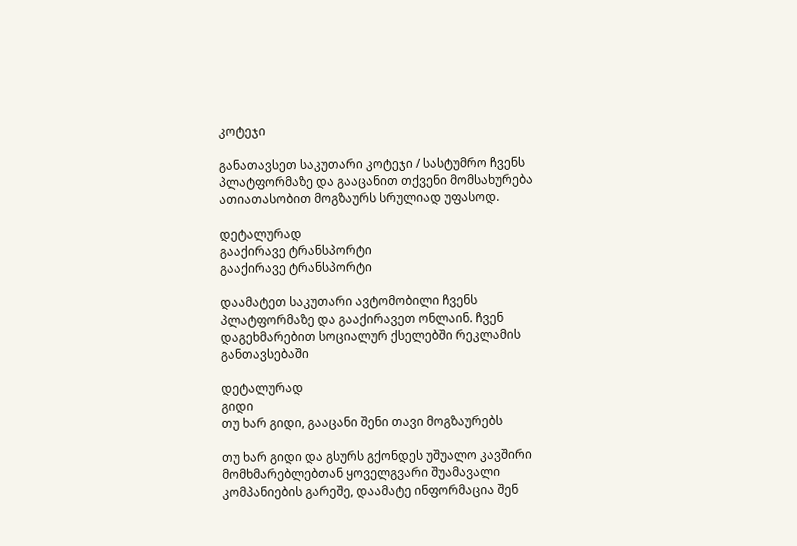კოტეჯი

განათავსეთ საკუთარი კოტეჯი / სასტუმრო ჩვენს პლატფორმაზე და გააცანით თქვენი მომსახურება ათიათასობით მოგზაურს სრულიად უფასოდ.

დეტალურად
გააქირავე ტრანსპორტი
გააქირავე ტრანსპორტი

დაამატეთ საკუთარი ავტომობილი ჩვენს პლატფორმაზე და გააქირავეთ ონლაინ. ჩვენ დაგეხმარებით სოციალურ ქსელებში რეკლამის განთავსებაში

დეტალურად
გიდი
თუ ხარ გიდი, გააცანი შენი თავი მოგზაურებს

თუ ხარ გიდი და გსურს გქონდეს უშუალო კავშირი მომხმარებლებთან ყოველგვარი შუამავალი კომპანიების გარეშე, დაამატე ინფორმაცია შენ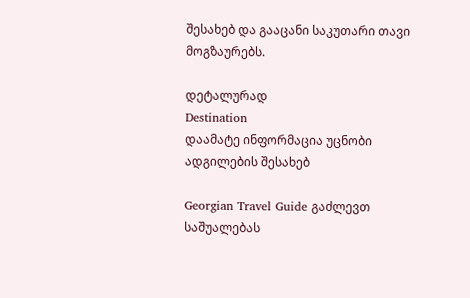შესახებ და გააცანი საკუთარი თავი მოგზაურებს.

დეტალურად
Destination
დაამატე ინფორმაცია უცნობი ადგილების შესახებ

Georgian Travel Guide გაძლევთ საშუალებას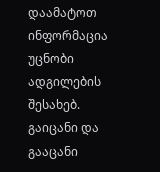დაამატოთ ინფორმაცია უცნობი ადგილების შესახებ. გაიცანი და გააცანი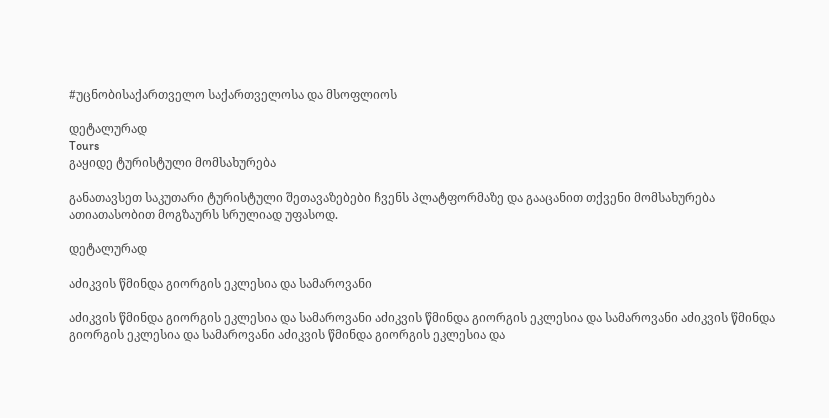#უცნობისაქართველო საქართველოსა და მსოფლიოს

დეტალურად
Tours
გაყიდე ტურისტული მომსახურება

განათავსეთ საკუთარი ტურისტული შეთავაზებები ჩვენს პლატფორმაზე და გააცანით თქვენი მომსახურება ათიათასობით მოგზაურს სრულიად უფასოდ.

დეტალურად

აძიკვის წმინდა გიორგის ეკლესია და სამაროვანი

აძიკვის წმინდა გიორგის ეკლესია და სამაროვანი აძიკვის წმინდა გიორგის ეკლესია და სამაროვანი აძიკვის წმინდა გიორგის ეკლესია და სამაროვანი აძიკვის წმინდა გიორგის ეკლესია და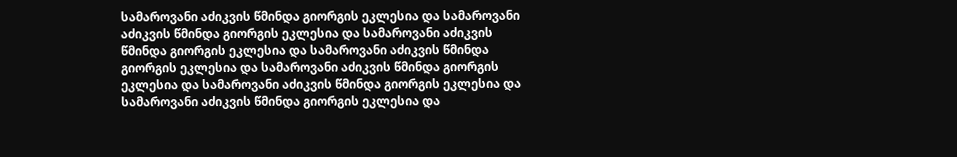სამაროვანი აძიკვის წმინდა გიორგის ეკლესია და სამაროვანი აძიკვის წმინდა გიორგის ეკლესია და სამაროვანი აძიკვის წმინდა გიორგის ეკლესია და სამაროვანი აძიკვის წმინდა გიორგის ეკლესია და სამაროვანი აძიკვის წმინდა გიორგის ეკლესია და სამაროვანი აძიკვის წმინდა გიორგის ეკლესია და სამაროვანი აძიკვის წმინდა გიორგის ეკლესია და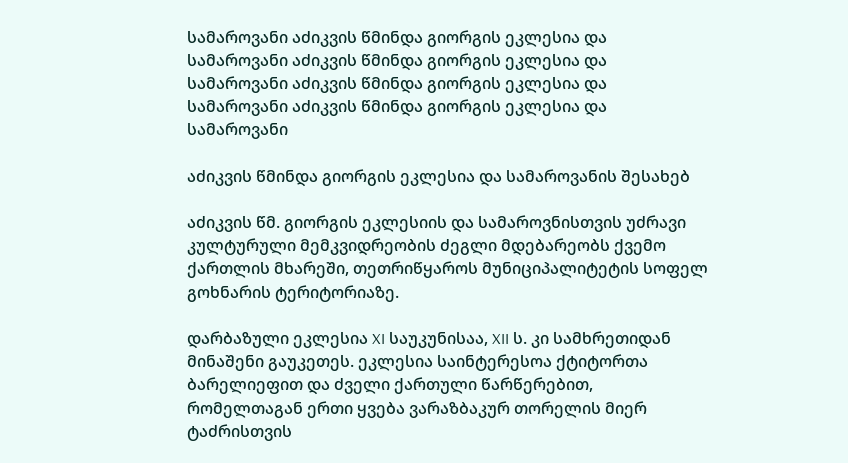სამაროვანი აძიკვის წმინდა გიორგის ეკლესია და სამაროვანი აძიკვის წმინდა გიორგის ეკლესია და სამაროვანი აძიკვის წმინდა გიორგის ეკლესია და სამაროვანი აძიკვის წმინდა გიორგის ეკლესია და სამაროვანი

აძიკვის წმინდა გიორგის ეკლესია და სამაროვანის შესახებ

აძიკვის წმ. გიორგის ეკლესიის და სამაროვნისთვის უძრავი კულტურული მემკვიდრეობის ძეგლი მდებარეობს ქვემო ქართლის მხარეში, თეთრიწყაროს მუნიციპალიტეტის სოფელ გოხნარის ტერიტორიაზე.

დარბაზული ეკლესია XI საუკუნისაა, XII ს. კი სამხრეთიდან მინაშენი გაუკეთეს. ეკლესია საინტერესოა ქტიტორთა ბარელიეფით და ძველი ქართული წარწერებით, რომელთაგან ერთი ყვება ვარაზბაკურ თორელის მიერ ტაძრისთვის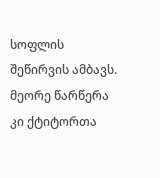სოფლის შეწირვის ამბავს. მეორე წარწერა კი ქტიტორთა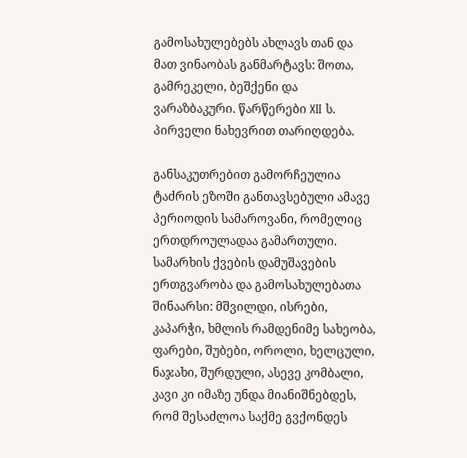გამოსახულებებს ახლავს თან და მათ ვინაობას განმარტავს: შოთა, გამრეკელი, ბეშქენი და ვარაზბაკური. წარწერები XII ს. პირველი ნახევრით თარიღდება.

განსაკუთრებით გამორჩეულია ტაძრის ეზოში განთავსებული ამავე პერიოდის სამაროვანი, რომელიც ერთდროულადაა გამართული. სამარხის ქვების დამუშავების ერთგვარობა და გამოსახულებათა შინაარსი: მშვილდი, ისრები, კაპარჭი, ხმლის რამდენიმე სახეობა, ფარები, შუბები, ოროლი, ხელცული, ნაჯახი, შურდული, ასევე კომბალი, კავი კი იმაზე უნდა მიანიშნებდეს, რომ შესაძლოა საქმე გვქონდეს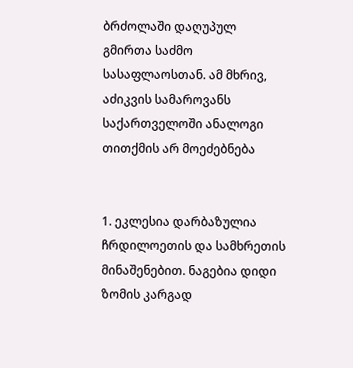ბრძოლაში დაღუპულ გმირთა საძმო სასაფლაოსთან. ამ მხრივ, აძიკვის სამაროვანს საქართველოში ანალოგი თითქმის არ მოეძებნება


1. ეკლესია დარბაზულია ჩრდილოეთის და სამხრეთის მინაშენებით. ნაგებია დიდი ზომის კარგად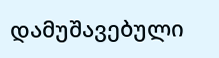დამუშავებული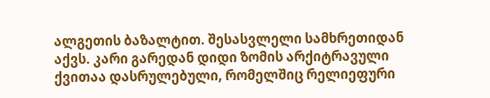ალგეთის ბაზალტით. შესასვლელი სამხრეთიდან აქვს. კარი გარედან დიდი ზომის არქიტრავული ქვითაა დასრულებული, რომელშიც რელიეფური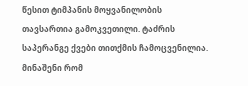წესით ტიმპანის მოყვანილობის თავსართია გამოკვეთილი. ტაძრის საპერანგე ქვები თითქმის ჩამოცვენილია. მინაშენი რომ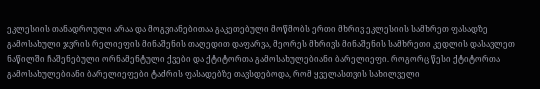ეკლესიის თანადროული არაა და მოგვიანებითაა გაკეთებული მოწმობს ერთი მხრივ ეკლესიის სამხრეთ ფასადზე გამოსახული ჯვრის რელიეფის მინაშენის თაღედით დაფარვა, მეორეს მხრივს მინაშენის სამხრეთი კედლის დასავლეთ ნაწილში ჩაშენებული ორნამენტული ქვები და ქტიტორთა გამოსახულებიანი ბარელიეფი. როგორც წესი ქტიტორთა გამოსახულებიანი ბარელიეფები ტაძრის ფასადებზე თავსდებოდა, რომ ყველასთვის სახილველი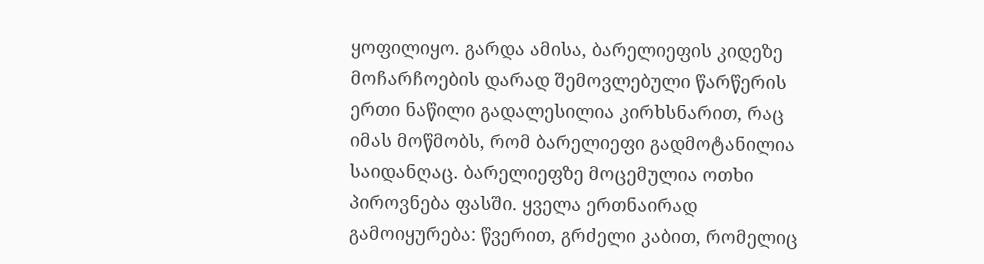ყოფილიყო. გარდა ამისა, ბარელიეფის კიდეზე მოჩარჩოების დარად შემოვლებული წარწერის ერთი ნაწილი გადალესილია კირხსნარით, რაც იმას მოწმობს, რომ ბარელიეფი გადმოტანილია საიდანღაც. ბარელიეფზე მოცემულია ოთხი პიროვნება ფასში. ყველა ერთნაირად გამოიყურება: წვერით, გრძელი კაბით, რომელიც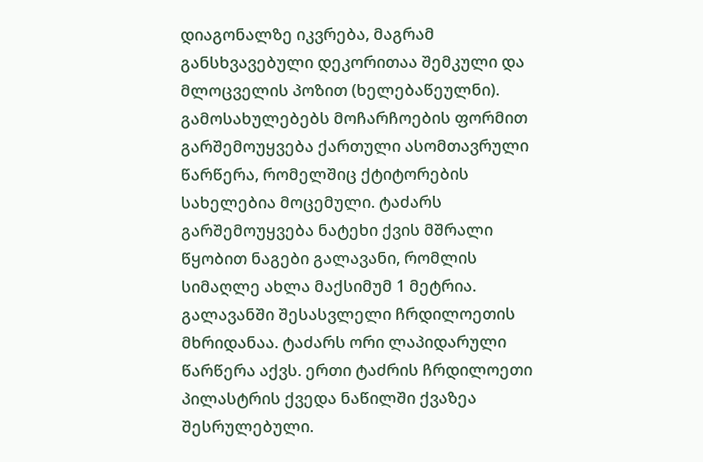დიაგონალზე იკვრება, მაგრამ განსხვავებული დეკორითაა შემკული და მლოცველის პოზით (ხელებაწეულნი). გამოსახულებებს მოჩარჩოების ფორმით გარშემოუყვება ქართული ასომთავრული წარწერა, რომელშიც ქტიტორების სახელებია მოცემული. ტაძარს გარშემოუყვება ნატეხი ქვის მშრალი წყობით ნაგები გალავანი, რომლის სიმაღლე ახლა მაქსიმუმ 1 მეტრია. გალავანში შესასვლელი ჩრდილოეთის მხრიდანაა. ტაძარს ორი ლაპიდარული წარწერა აქვს. ერთი ტაძრის ჩრდილოეთი პილასტრის ქვედა ნაწილში ქვაზეა შესრულებული.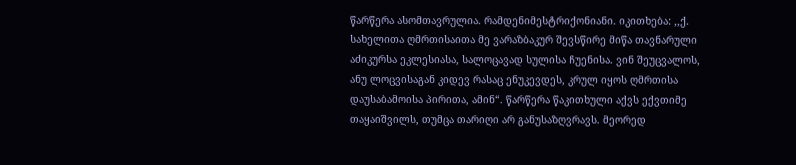წარწერა ასომთავრულია. რამდენიმესტრიქონიანი. იკითხება: ,,ქ. სახელითა ღმრთისაითა მე ვარაზბაკურ შევსწირე მიწა თავნარული აძიკურსა ეკლესიასა, სალოცავად სულისა ჩუენისა. ვინ შეუცვალოს, ანუ ლოცვისაგან კიდევ რასაც ენუკევდეს, კრულ იყოს ღმრთისა დაუსაბამოისა პირითა, ამინ“. წარწერა წაკითხული აქვს ექვთიმე თაყაიშვილს, თუმცა თარიღი არ განუსაზღვრავს. მეორედ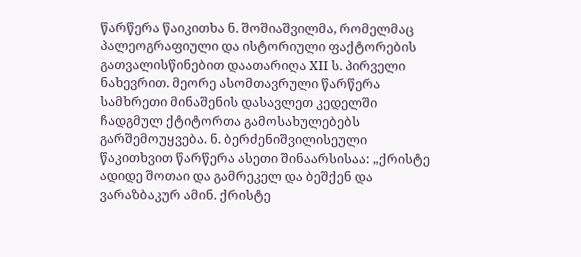წარწერა წაიკითხა ნ. შოშიაშვილმა, რომელმაც პალეოგრაფიული და ისტორიული ფაქტორების გათვალისწინებით დაათარიღა XII ს. პირველი ნახევრით. მეორე ასომთავრული წარწერა სამხრეთი მინაშენის დასავლეთ კედელში ჩადგმულ ქტიტორთა გამოსახულებებს გარშემოუყვება. ნ. ბერძენიშვილისეული წაკითხვით წარწერა ასეთი შინაარსისაა: „ქრისტე ადიდე შოთაი და გამრეკელ და ბეშქენ და ვარაზბაკურ ამინ. ქრისტე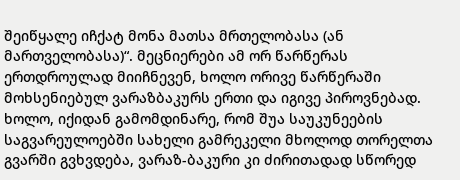შეიწყალე იჩქატ მონა მათსა მრთელობასა (ან მართველობასა)“. მეცნიერები ამ ორ წარწერას ერთდროულად მიიჩნევენ, ხოლო ორივე წარწერაში მოხსენიებულ ვარაზბაკურს ერთი და იგივე პიროვნებად. ხოლო, იქიდან გამომდინარე, რომ შუა საუკუნეების საგვარეულოებში სახელი გამრეკელი მხოლოდ თორელთა გვარში გვხვდება, ვარაზ-ბაკური კი ძირითადად სწორედ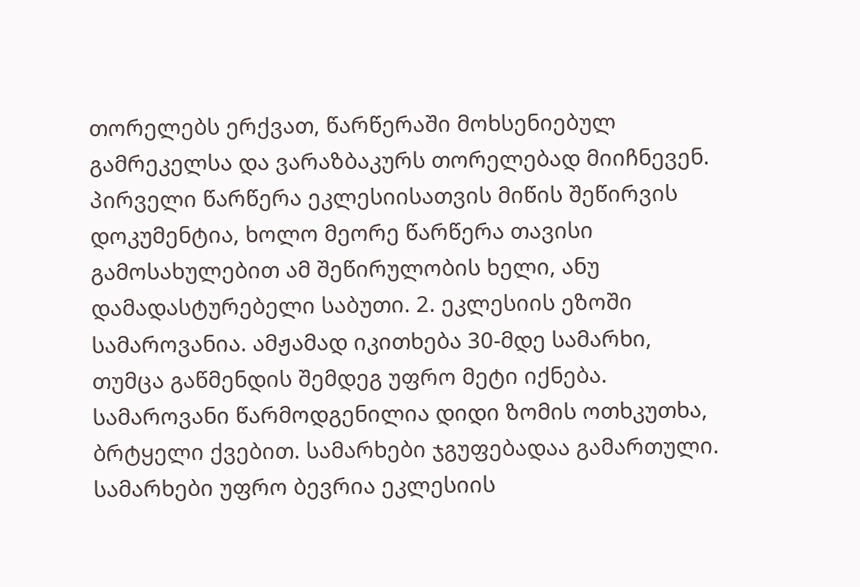თორელებს ერქვათ, წარწერაში მოხსენიებულ გამრეკელსა და ვარაზბაკურს თორელებად მიიჩნევენ. პირველი წარწერა ეკლესიისათვის მიწის შეწირვის დოკუმენტია, ხოლო მეორე წარწერა თავისი გამოსახულებით ამ შეწირულობის ხელი, ანუ დამადასტურებელი საბუთი. 2. ეკლესიის ეზოში სამაროვანია. ამჟამად იკითხება 30-მდე სამარხი, თუმცა გაწმენდის შემდეგ უფრო მეტი იქნება. სამაროვანი წარმოდგენილია დიდი ზომის ოთხკუთხა, ბრტყელი ქვებით. სამარხები ჯგუფებადაა გამართული. სამარხები უფრო ბევრია ეკლესიის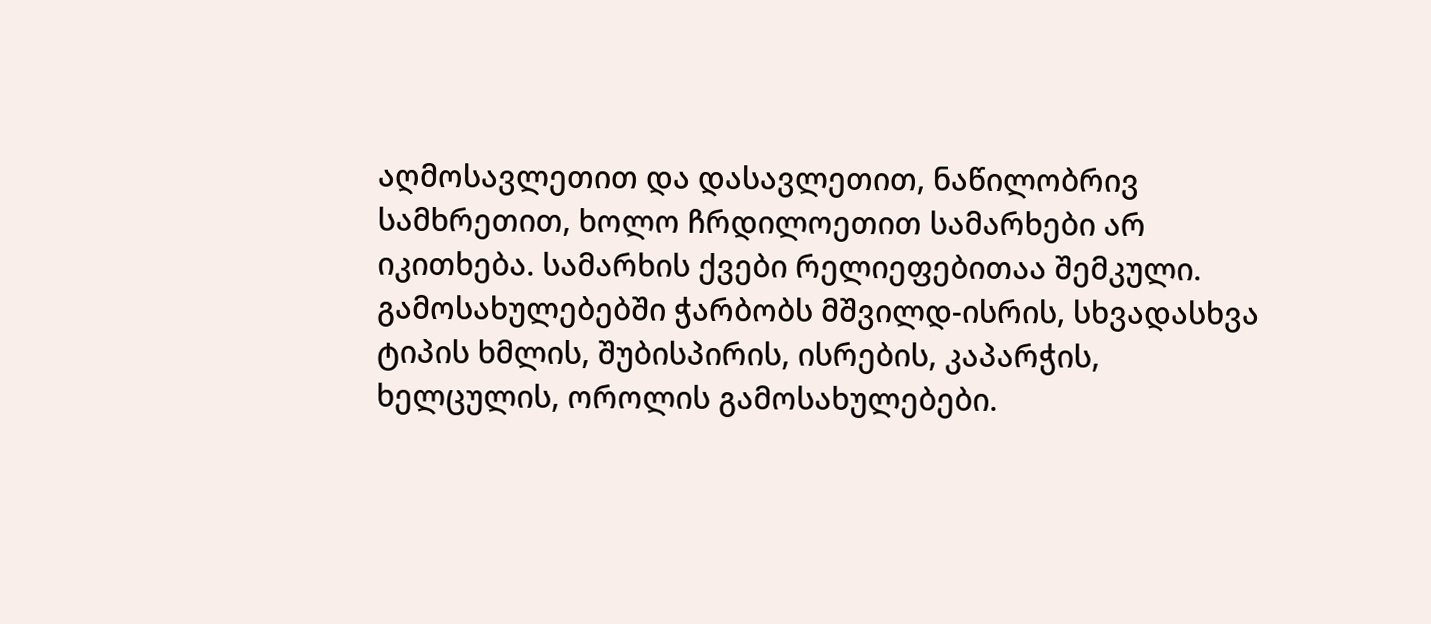აღმოსავლეთით და დასავლეთით, ნაწილობრივ სამხრეთით, ხოლო ჩრდილოეთით სამარხები არ იკითხება. სამარხის ქვები რელიეფებითაა შემკული. გამოსახულებებში ჭარბობს მშვილდ-ისრის, სხვადასხვა ტიპის ხმლის, შუბისპირის, ისრების, კაპარჭის, ხელცულის, ოროლის გამოსახულებები.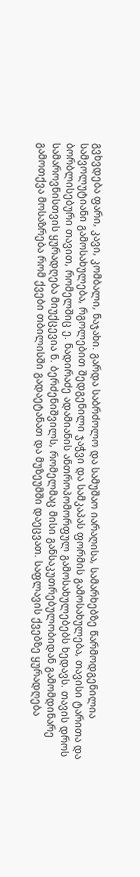გვხვდება ფარი, კავი, კომბალი, ნაჯახი. გარდა საბრძოლო და სამუშაო იარაღისა, სამარხებზე წარმოდგენილია სამვოლუტიანი გამოსახულება, რგოლებით შედგენილი ჯაჭვი და სამკაპას ფორმის გამოსახულება, თავისი ტარითა და ბორბლისებური თავით, რომელშიც ე. ნადირაძე ადამიანის ანთროპომორფულ გამოსახულებებს ხედავს. თავის დროს სამაროვნისთვის ყურადღება მიუქცევია ნ. ბერძენიშვილს, რომელმაც მისი განსაკუთრებულობიდან გამომდინარე გამოთქვა მოსაზრება რომ ქვები თბილისში გადაეტანათ და მუზეუმში დაეცვათ. საფლავის ქვებზე ყურადღება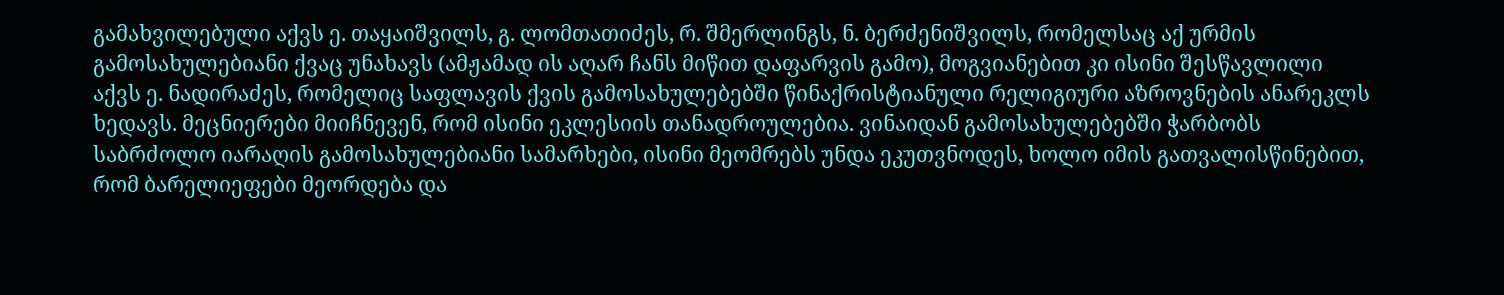გამახვილებული აქვს ე. თაყაიშვილს, გ. ლომთათიძეს, რ. შმერლინგს, ნ. ბერძენიშვილს, რომელსაც აქ ურმის გამოსახულებიანი ქვაც უნახავს (ამჟამად ის აღარ ჩანს მიწით დაფარვის გამო), მოგვიანებით კი ისინი შესწავლილი აქვს ე. ნადირაძეს, რომელიც საფლავის ქვის გამოსახულებებში წინაქრისტიანული რელიგიური აზროვნების ანარეკლს ხედავს. მეცნიერები მიიჩნევენ, რომ ისინი ეკლესიის თანადროულებია. ვინაიდან გამოსახულებებში ჭარბობს საბრძოლო იარაღის გამოსახულებიანი სამარხები, ისინი მეომრებს უნდა ეკუთვნოდეს, ხოლო იმის გათვალისწინებით, რომ ბარელიეფები მეორდება და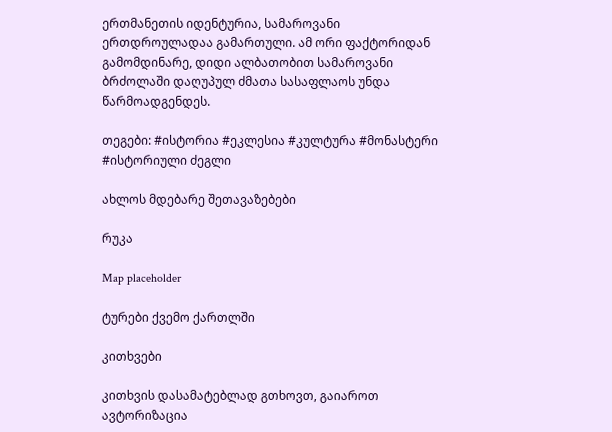ერთმანეთის იდენტურია, სამაროვანი ერთდროულადაა გამართული. ამ ორი ფაქტორიდან გამომდინარე, დიდი ალბათობით სამაროვანი ბრძოლაში დაღუპულ ძმათა სასაფლაოს უნდა წარმოადგენდეს.

თეგები: #ისტორია #ეკლესია #კულტურა #მონასტერი #ისტორიული ძეგლი

ახლოს მდებარე შეთავაზებები

რუკა

Map placeholder

ტურები ქვემო ქართლში

კითხვები

კითხვის დასამატებლად გთხოვთ, გაიაროთ ავტორიზაცია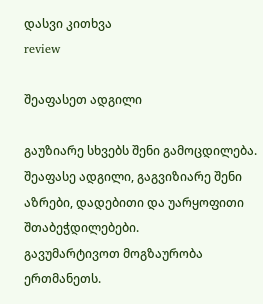დასვი კითხვა
review

შეაფასეთ ადგილი

გაუზიარე სხვებს შენი გამოცდილება.
შეაფასე ადგილი, გაგვიზიარე შენი აზრები, დადებითი და უარყოფითი შთაბეჭდილებები.
გავუმარტივოთ მოგზაურობა ერთმანეთს.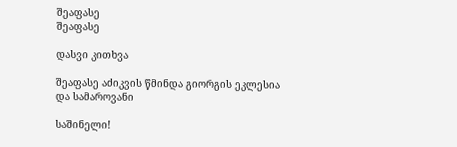შეაფასე
შეაფასე

დასვი კითხვა

შეაფასე აძიკვის წმინდა გიორგის ეკლესია და სამაროვანი

საშინელი!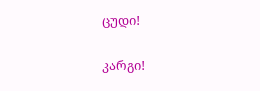ცუდი!

კარგი!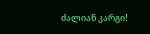ძალიან კარგი!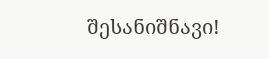შესანიშნავი!